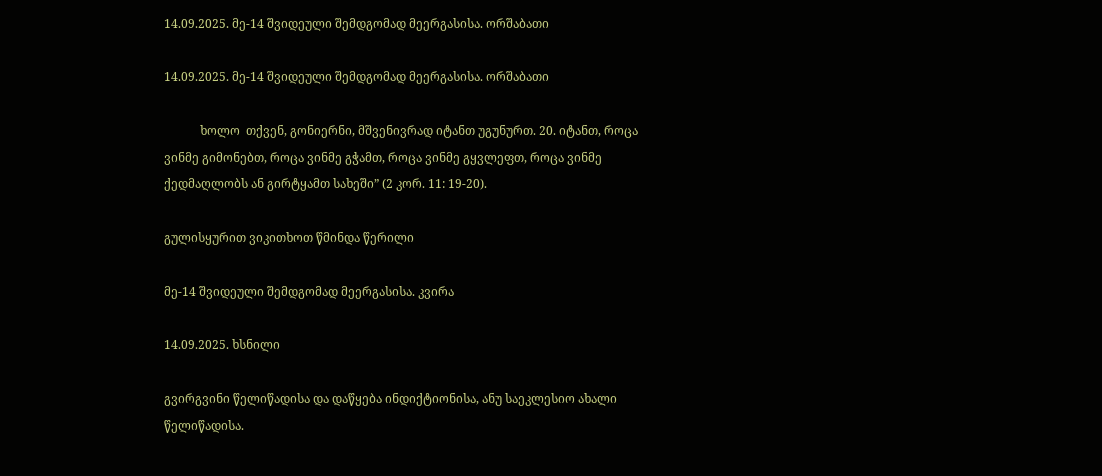14.09.2025. მე-14 შვიდეული შემდგომად მეერგასისა. ორშაბათი

14.09.2025. მე-14 შვიდეული შემდგომად მეერგასისა. ორშაბათი

            ხოლო  თქვენ, გონიერნი, მშვენივრად იტანთ უგუნურთ. 20. იტანთ, როცა ვინმე გიმონებთ, როცა ვინმე გჭამთ, როცა ვინმე გყვლეფთ, როცა ვინმე ქედმაღლობს ან გირტყამთ სახეში” (2 კორ. 11: 19-20).

გულისყურით ვიკითხოთ წმინდა წერილი

მე-14 შვიდეული შემდგომად მეერგასისა. კვირა

14.09.2025. ხსნილი

გვირგვინი წელიწადისა და დაწყება ინდიქტიონისა, ანუ საეკლესიო ახალი წელიწადისა.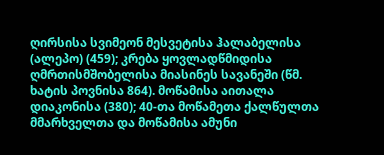ღირსისა სვიმეონ მესვეტისა ჰალაბელისა (ალეპო) (459); კრება ყოვლადწმიდისა ღმრთისმშობელისა მიასინეს სავანეში (წმ. ხატის პოვნისა 864). მოწამისა აითალა დიაკონისა (380); 40-თა მოწამეთა ქალწულთა მმარხველთა და მოწამისა ამუნი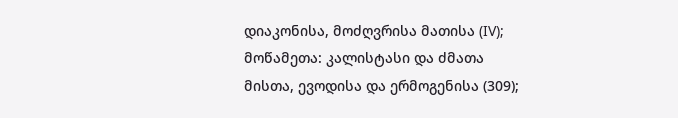დიაკონისა, მოძღვრისა მათისა (IV); მოწამეთა: კალისტასი და ძმათა მისთა, ევოდისა და ერმოგენისა (309);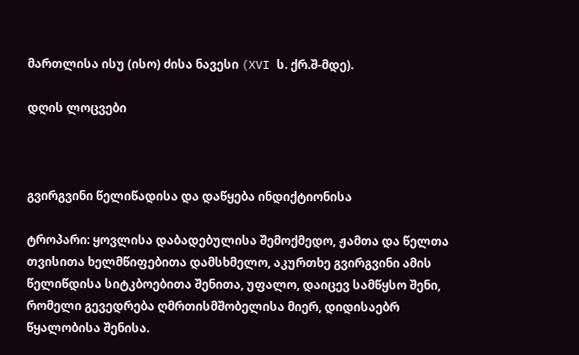მართლისა ისუ (ისო) ძისა ნავესი (XVI ს. ქრ.შ-მდე).

დღის ლოცვები



გვირგვინი წელიწადისა და დაწყება ინდიქტიონისა

ტროპარი: ყოვლისა დაბადებულისა შემოქმედო, ჟამთა და წელთა თვისითა ხელმწიფებითა დამსხმელო, აკურთხე გვირგვინი ამის წელიწდისა სიტკბოებითა შენითა, უფალო, დაიცევ სამწყსო შენი, რომელი გევედრება ღმრთისმშობელისა მიერ, დიდისაებრ წყალობისა შენისა.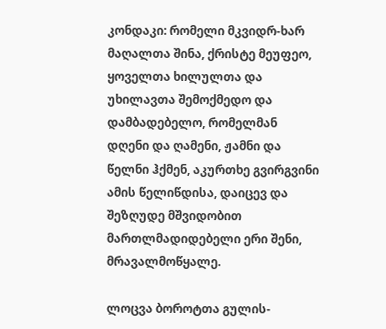კონდაკი: რომელი მკვიდრ-ხარ მაღალთა შინა, ქრისტე მეუფეო, ყოველთა ხილულთა და უხილავთა შემოქმედო და დამბადებელო, რომელმან დღენი და ღამენი, ჟამნი და წელნი ჰქმენ, აკურთხე გვირგვინი ამის წელიწდისა, დაიცევ და შეზღუდე მშვიდობით მართლმადიდებელი ერი შენი, მრავალმოწყალე.

ლოცვა ბოროტთა გულის-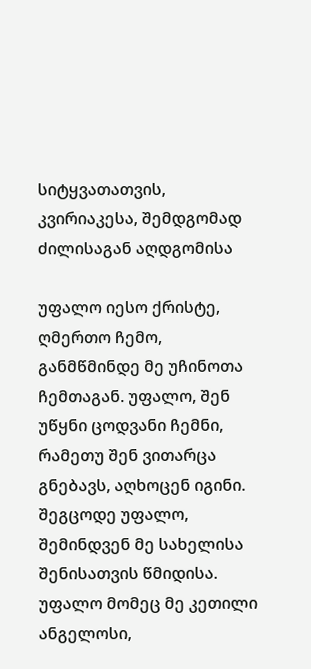სიტყვათათვის, კვირიაკესა, შემდგომად ძილისაგან აღდგომისა

უფალო იესო ქრისტე, ღმერთო ჩემო, განმწმინდე მე უჩინოთა ჩემთაგან. უფალო, შენ უწყნი ცოდვანი ჩემნი, რამეთუ შენ ვითარცა გნებავს, აღხოცენ იგინი. შეგცოდე უფალო, შემინდვენ მე სახელისა შენისათვის წმიდისა. უფალო მომეც მე კეთილი ანგელოსი,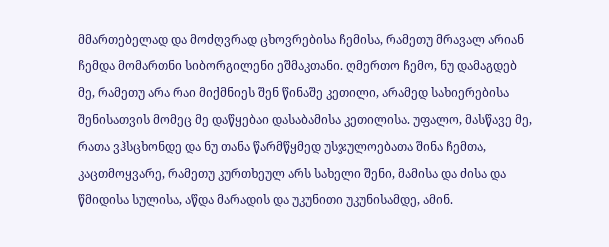მმართებელად და მოძღვრად ცხოვრებისა ჩემისა, რამეთუ მრავალ არიან ჩემდა მომართნი სიბორგილენი ეშმაკთანი. ღმერთო ჩემო, ნუ დამაგდებ მე, რამეთუ არა რაი მიქმნიეს შენ წინაშე კეთილი, არამედ სახიერებისა შენისათვის მომეც მე დაწყებაი დასაბამისა კეთილისა. უფალო, მასწავე მე, რათა ვჰსცხონდე და ნუ თანა წარმწყმედ უსჯულოებათა შინა ჩემთა, კაცთმოყვარე, რამეთუ კურთხეულ არს სახელი შენი, მამისა და ძისა და წმიდისა სულისა, აწდა მარადის და უკუნითი უკუნისამდე, ამინ.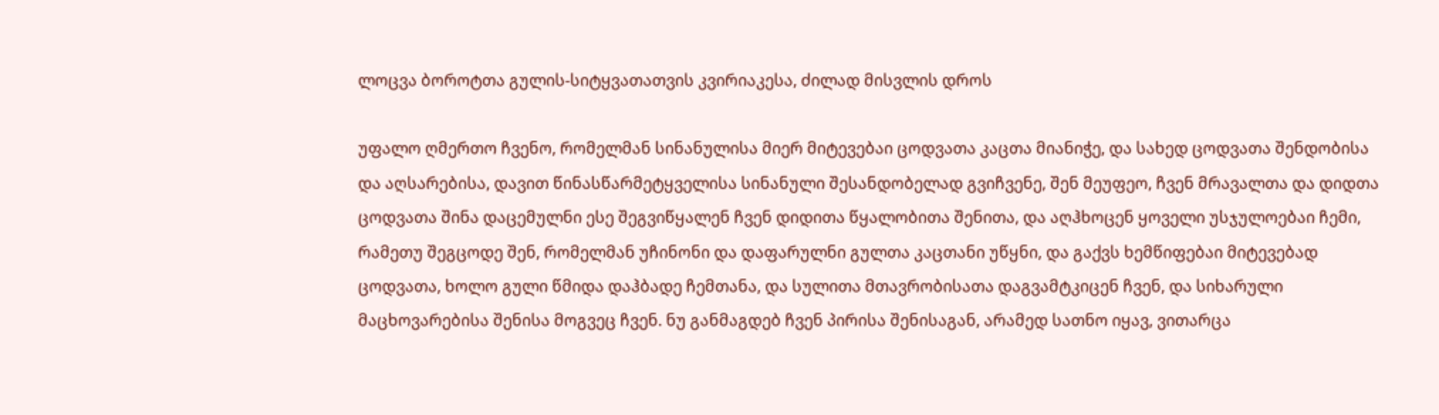ლოცვა ბოროტთა გულის-სიტყვათათვის კვირიაკესა, ძილად მისვლის დროს

უფალო ღმერთო ჩვენო, რომელმან სინანულისა მიერ მიტევებაი ცოდვათა კაცთა მიანიჭე, და სახედ ცოდვათა შენდობისა და აღსარებისა, დავით წინასწარმეტყველისა სინანული შესანდობელად გვიჩვენე, შენ მეუფეო, ჩვენ მრავალთა და დიდთა ცოდვათა შინა დაცემულნი ესე შეგვიწყალენ ჩვენ დიდითა წყალობითა შენითა, და აღჰხოცენ ყოველი უსჯულოებაი ჩემი, რამეთუ შეგცოდე შენ, რომელმან უჩინონი და დაფარულნი გულთა კაცთანი უწყნი, და გაქვს ხემწიფებაი მიტევებად ცოდვათა, ხოლო გული წმიდა დაჰბადე ჩემთანა, და სულითა მთავრობისათა დაგვამტკიცენ ჩვენ, და სიხარული მაცხოვარებისა შენისა მოგვეც ჩვენ. ნუ განმაგდებ ჩვენ პირისა შენისაგან, არამედ სათნო იყავ, ვითარცა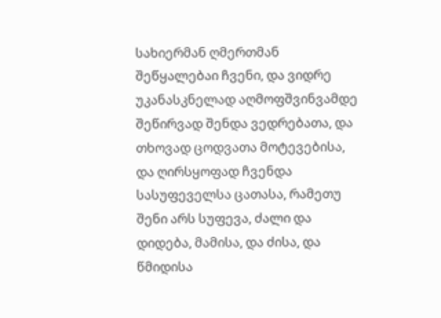სახიერმან ღმერთმან შეწყალებაი ჩვენი, და ვიდრე უკანასკნელად აღმოფშვინვამდე შეწირვად შენდა ვედრებათა, და თხოვად ცოდვათა მოტევებისა, და ღირსყოფად ჩვენდა სასუფეველსა ცათასა, რამეთუ შენი არს სუფევა, ძალი და დიდება, მამისა, და ძისა, და წმიდისა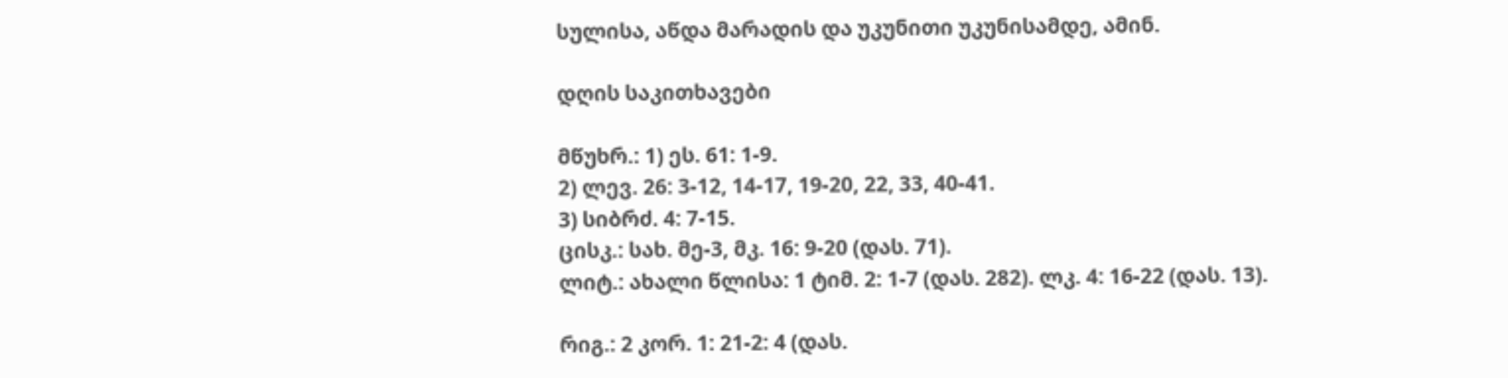სულისა, აწდა მარადის და უკუნითი უკუნისამდე, ამინ.

დღის საკითხავები

მწუხრ.: 1) ეს. 61: 1-9.
2) ლევ. 26: 3-12, 14-17, 19-20, 22, 33, 40-41.
3) სიბრძ. 4: 7-15.
ცისკ.: სახ. მე-3, მკ. 16: 9-20 (დას. 71).
ლიტ.: ახალი წლისა: 1 ტიმ. 2: 1-7 (დას. 282). ლკ. 4: 16-22 (დას. 13).

რიგ.: 2 კორ. 1: 21-2: 4 (დას.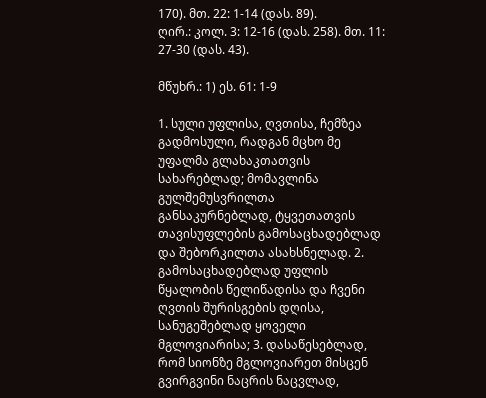170). მთ. 22: 1-14 (დას. 89).
ღირ.: კოლ. 3: 12-16 (დას. 258). მთ. 11: 27-30 (დას. 43).

მწუხრ.: 1) ეს. 61: 1-9

1. სული უფლისა, ღვთისა, ჩემზეა გადმოსული, რადგან მცხო მე უფალმა გლახაკთათვის სახარებლად; მომავლინა გულშემუსვრილთა განსაკურნებლად, ტყვეთათვის თავისუფლების გამოსაცხადებლად და შებორკილთა ასახსნელად. 2. გამოსაცხადებლად უფლის წყალობის წელიწადისა და ჩვენი ღვთის შურისგების დღისა, სანუგეშებლად ყოველი მგლოვიარისა; 3. დასაწესებლად, რომ სიონზე მგლოვიარეთ მისცენ გვირგვინი ნაცრის ნაცვლად,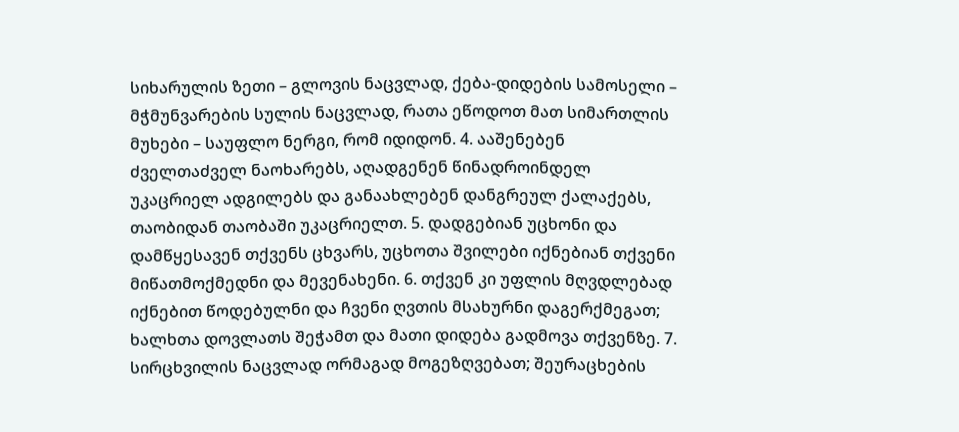სიხარულის ზეთი – გლოვის ნაცვლად, ქება-დიდების სამოსელი – მჭმუნვარების სულის ნაცვლად, რათა ეწოდოთ მათ სიმართლის მუხები – საუფლო ნერგი, რომ იდიდონ. 4. ააშენებენ ძველთაძველ ნაოხარებს, აღადგენენ წინადროინდელ უკაცრიელ ადგილებს და განაახლებენ დანგრეულ ქალაქებს, თაობიდან თაობაში უკაცრიელთ. 5. დადგებიან უცხონი და დამწყესავენ თქვენს ცხვარს, უცხოთა შვილები იქნებიან თქვენი მიწათმოქმედნი და მევენახენი. 6. თქვენ კი უფლის მღვდლებად იქნებით წოდებულნი და ჩვენი ღვთის მსახურნი დაგერქმეგათ; ხალხთა დოვლათს შეჭამთ და მათი დიდება გადმოვა თქვენზე. 7. სირცხვილის ნაცვლად ორმაგად მოგეზღვებათ; შეურაცხების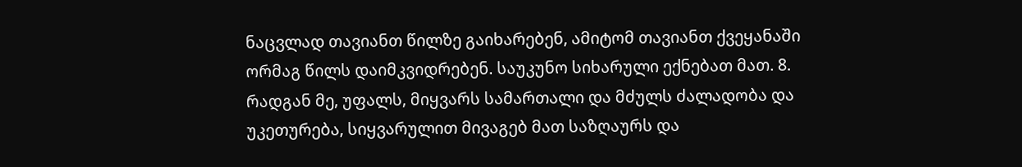ნაცვლად თავიანთ წილზე გაიხარებენ, ამიტომ თავიანთ ქვეყანაში ორმაგ წილს დაიმკვიდრებენ. საუკუნო სიხარული ექნებათ მათ. 8. რადგან მე, უფალს, მიყვარს სამართალი და მძულს ძალადობა და უკეთურება, სიყვარულით მივაგებ მათ საზღაურს და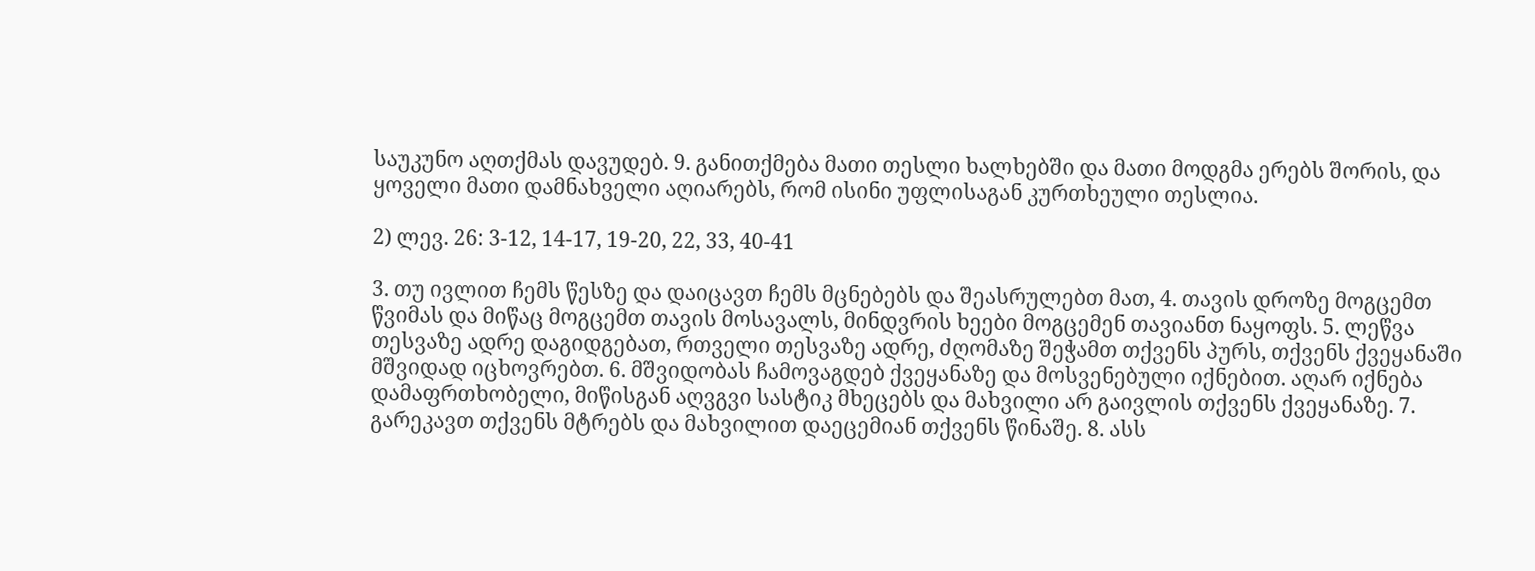საუკუნო აღთქმას დავუდებ. 9. განითქმება მათი თესლი ხალხებში და მათი მოდგმა ერებს შორის, და ყოველი მათი დამნახველი აღიარებს, რომ ისინი უფლისაგან კურთხეული თესლია.

2) ლევ. 26: 3-12, 14-17, 19-20, 22, 33, 40-41

3. თუ ივლით ჩემს წესზე და დაიცავთ ჩემს მცნებებს და შეასრულებთ მათ, 4. თავის დროზე მოგცემთ წვიმას და მიწაც მოგცემთ თავის მოსავალს, მინდვრის ხეები მოგცემენ თავიანთ ნაყოფს. 5. ლეწვა თესვაზე ადრე დაგიდგებათ, რთველი თესვაზე ადრე, ძღომაზე შეჭამთ თქვენს პურს, თქვენს ქვეყანაში მშვიდად იცხოვრებთ. 6. მშვიდობას ჩამოვაგდებ ქვეყანაზე და მოსვენებული იქნებით. აღარ იქნება დამაფრთხობელი, მიწისგან აღვგვი სასტიკ მხეცებს და მახვილი არ გაივლის თქვენს ქვეყანაზე. 7. გარეკავთ თქვენს მტრებს და მახვილით დაეცემიან თქვენს წინაშე. 8. ასს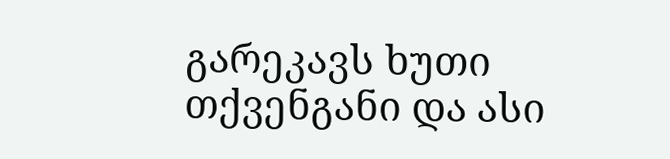გარეკავს ხუთი თქვენგანი და ასი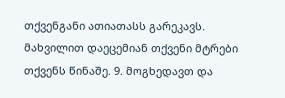თქვენგანი ათიათასს გარეკავს. მახვილით დაეცემიან თქვენი მტრები თქვენს წინაშე. 9. მოგხედავთ და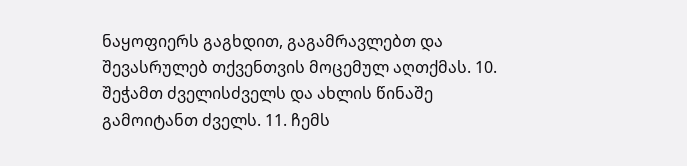ნაყოფიერს გაგხდით, გაგამრავლებთ და შევასრულებ თქვენთვის მოცემულ აღთქმას. 10. შეჭამთ ძველისძველს და ახლის წინაშე გამოიტანთ ძველს. 11. ჩემს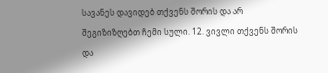სავანეს დავიდებ თქვენს შორის და არ შეგიზიზღებთ ჩემი სული. 12. ვივლი თქვენს შორის და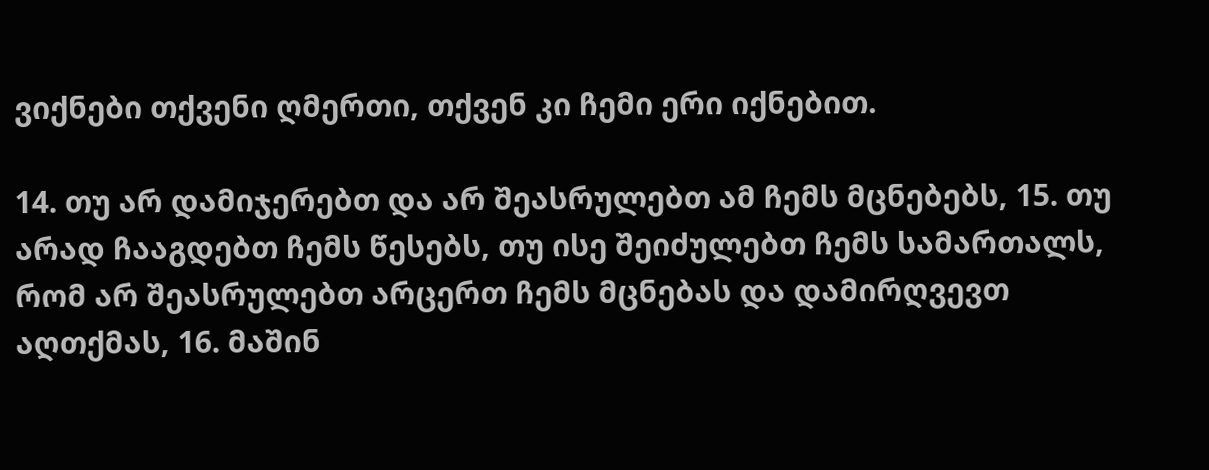ვიქნები თქვენი ღმერთი, თქვენ კი ჩემი ერი იქნებით.

14. თუ არ დამიჯერებთ და არ შეასრულებთ ამ ჩემს მცნებებს, 15. თუ არად ჩააგდებთ ჩემს წესებს, თუ ისე შეიძულებთ ჩემს სამართალს, რომ არ შეასრულებთ არცერთ ჩემს მცნებას და დამირღვევთ აღთქმას, 16. მაშინ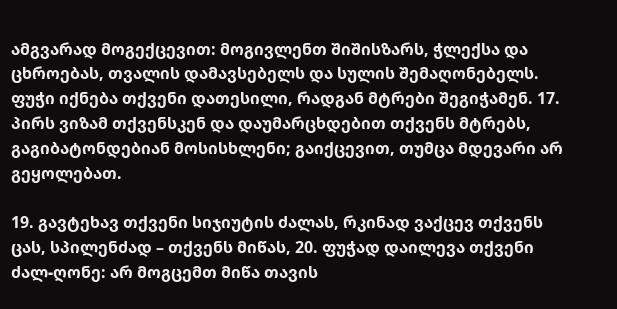ამგვარად მოგექცევით: მოგივლენთ შიშისზარს, ჭლექსა და ცხროებას, თვალის დამავსებელს და სულის შემაღონებელს. ფუჭი იქნება თქვენი დათესილი, რადგან მტრები შეგიჭამენ. 17. პირს ვიზამ თქვენსკენ და დაუმარცხდებით თქვენს მტრებს, გაგიბატონდებიან მოსისხლენი; გაიქცევით, თუმცა მდევარი არ გეყოლებათ.

19. გავტეხავ თქვენი სიჯიუტის ძალას, რკინად ვაქცევ თქვენს ცას, სპილენძად – თქვენს მიწას, 20. ფუჭად დაილევა თქვენი ძალ-ღონე: არ მოგცემთ მიწა თავის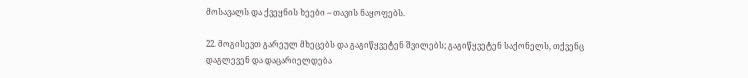მოსავალს და ქვეყნის ხეები – თავის ნაყოფებს.

22. მოგისევთ გარეულ მხეცებს და გაგიწყვეტენ შვილებს; გაგიწყვეტენ საქონელს, თქვენც დაგლევენ და დაცარიელდება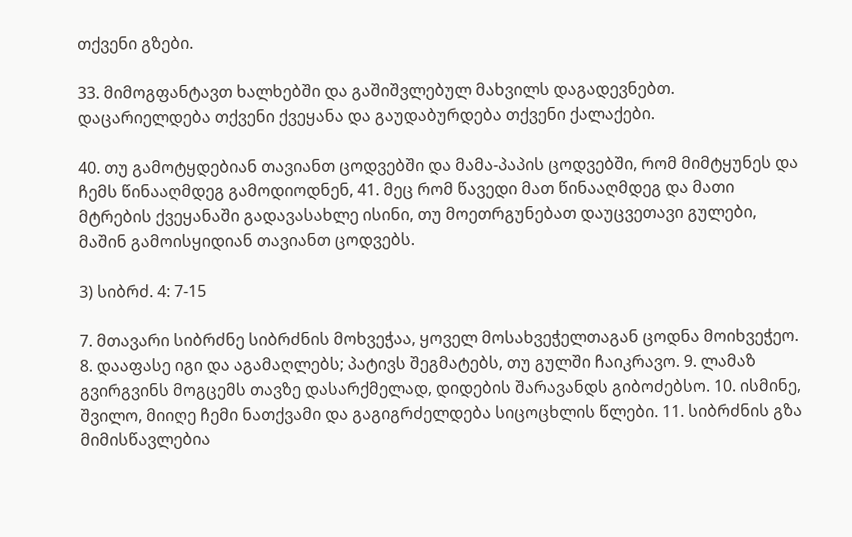თქვენი გზები.

33. მიმოგფანტავთ ხალხებში და გაშიშვლებულ მახვილს დაგადევნებთ. დაცარიელდება თქვენი ქვეყანა და გაუდაბურდება თქვენი ქალაქები.

40. თუ გამოტყდებიან თავიანთ ცოდვებში და მამა-პაპის ცოდვებში, რომ მიმტყუნეს და ჩემს წინააღმდეგ გამოდიოდნენ, 41. მეც რომ წავედი მათ წინააღმდეგ და მათი მტრების ქვეყანაში გადავასახლე ისინი, თუ მოეთრგუნებათ დაუცვეთავი გულები, მაშინ გამოისყიდიან თავიანთ ცოდვებს.

3) სიბრძ. 4: 7-15

7. მთავარი სიბრძნე სიბრძნის მოხვეჭაა, ყოველ მოსახვეჭელთაგან ცოდნა მოიხვეჭეო. 8. დააფასე იგი და აგამაღლებს; პატივს შეგმატებს, თუ გულში ჩაიკრავო. 9. ლამაზ გვირგვინს მოგცემს თავზე დასარქმელად, დიდების შარავანდს გიბოძებსო. 10. ისმინე, შვილო, მიიღე ჩემი ნათქვამი და გაგიგრძელდება სიცოცხლის წლები. 11. სიბრძნის გზა მიმისწავლებია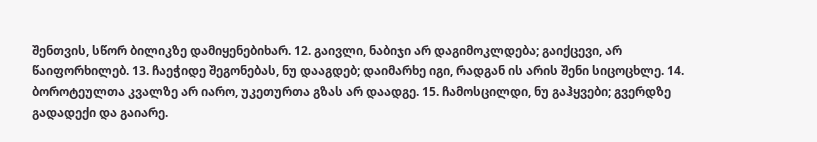შენთვის, სწორ ბილიკზე დამიყენებიხარ. 12. გაივლი, ნაბიჯი არ დაგიმოკლდება; გაიქცევი, არ წაიფორხილებ. 13. ჩაეჭიდე შეგონებას, ნუ დააგდებ; დაიმარხე იგი, რადგან ის არის შენი სიცოცხლე. 14. ბოროტეულთა კვალზე არ იარო, უკეთურთა გზას არ დაადგე. 15. ჩამოსცილდი, ნუ გაჰყვები; გვერდზე გადადექი და გაიარე.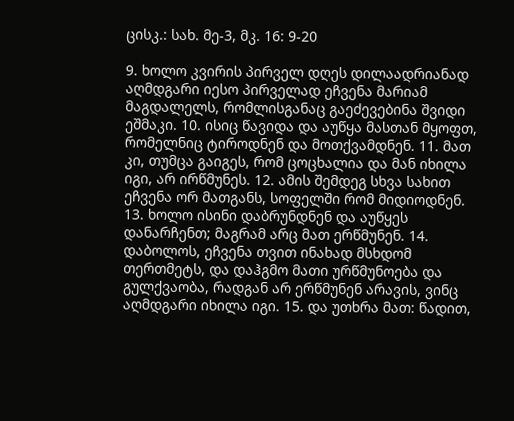ცისკ.: სახ. მე-3, მკ. 16: 9-20

9. ხოლო კვირის პირველ დღეს დილაადრიანად აღმდგარი იესო პირველად ეჩვენა მარიამ მაგდალელს, რომლისგანაც გაეძევებინა შვიდი ეშმაკი. 10. ისიც წავიდა და აუწყა მასთან მყოფთ, რომელნიც ტიროდნენ და მოთქვამდნენ. 11. მათ კი, თუმცა გაიგეს, რომ ცოცხალია და მან იხილა იგი, არ ირწმუნეს. 12. ამის შემდეგ სხვა სახით ეჩვენა ორ მათგანს, სოფელში რომ მიდიოდნენ. 13. ხოლო ისინი დაბრუნდნენ და აუწყეს დანარჩენთ; მაგრამ არც მათ ერწმუნენ. 14. დაბოლოს, ეჩვენა თვით ინახად მსხდომ თერთმეტს, და დაჰგმო მათი ურწმუნოება და გულქვაობა, რადგან არ ერწმუნენ არავის, ვინც აღმდგარი იხილა იგი. 15. და უთხრა მათ: წადით,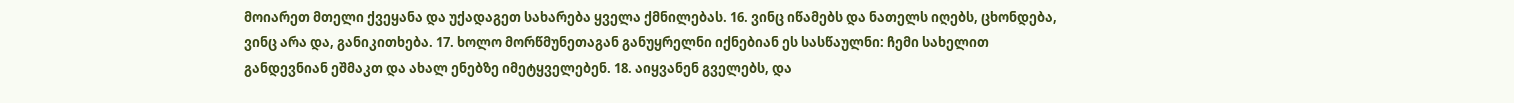მოიარეთ მთელი ქვეყანა და უქადაგეთ სახარება ყველა ქმნილებას. 16. ვინც იწამებს და ნათელს იღებს, ცხონდება, ვინც არა და, განიკითხება. 17. ხოლო მორწმუნეთაგან განუყრელნი იქნებიან ეს სასწაულნი: ჩემი სახელით განდევნიან ეშმაკთ და ახალ ენებზე იმეტყველებენ. 18. აიყვანენ გველებს, და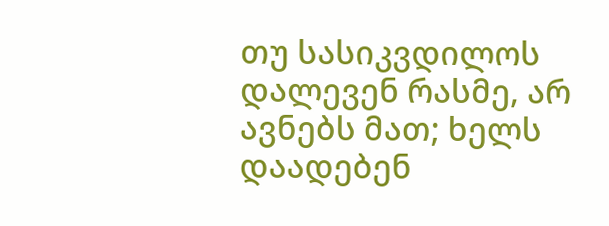თუ სასიკვდილოს დალევენ რასმე, არ ავნებს მათ; ხელს დაადებენ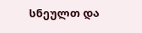სნეულთ და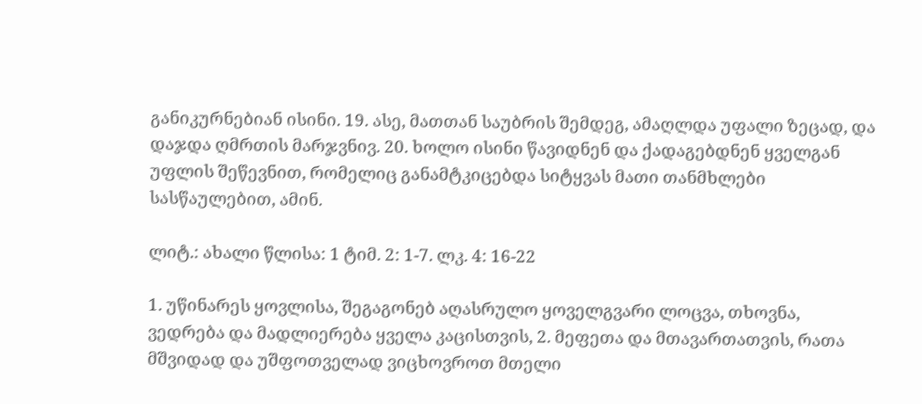განიკურნებიან ისინი. 19. ასე, მათთან საუბრის შემდეგ, ამაღლდა უფალი ზეცად, და დაჯდა ღმრთის მარჯვნივ. 20. ხოლო ისინი წავიდნენ და ქადაგებდნენ ყველგან უფლის შეწევნით, რომელიც განამტკიცებდა სიტყვას მათი თანმხლები სასწაულებით, ამინ.

ლიტ.: ახალი წლისა: 1 ტიმ. 2: 1-7. ლკ. 4: 16-22

1. უწინარეს ყოვლისა, შეგაგონებ აღასრულო ყოველგვარი ლოცვა, თხოვნა, ვედრება და მადლიერება ყველა კაცისთვის, 2. მეფეთა და მთავართათვის, რათა მშვიდად და უშფოთველად ვიცხოვროთ მთელი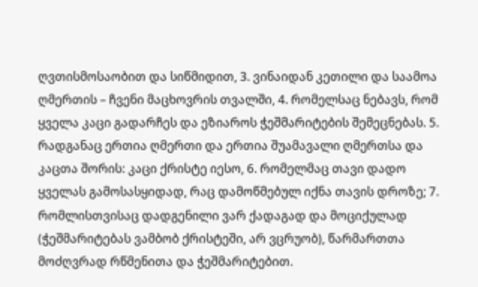ღვთისმოსაობით და სიწმიდით, 3. ვინაიდან კეთილი და საამოა ღმერთის – ჩვენი მაცხოვრის თვალში, 4. რომელსაც ნებავს, რომ ყველა კაცი გადარჩეს და ეზიაროს ჭეშმარიტების შემეცნებას. 5. რადგანაც ერთია ღმერთი და ერთია შუამავალი ღმერთსა და კაცთა შორის: კაცი ქრისტე იესო, 6. რომელმაც თავი დადო ყველას გამოსასყიდად, რაც დამოწმებულ იქნა თავის დროზე; 7. რომლისთვისაც დადგენილი ვარ ქადაგად და მოციქულად (ჭეშმარიტებას ვამბობ ქრისტეში, არ ვცრუობ), წარმართთა მოძღვრად რწმენითა და ჭეშმარიტებით.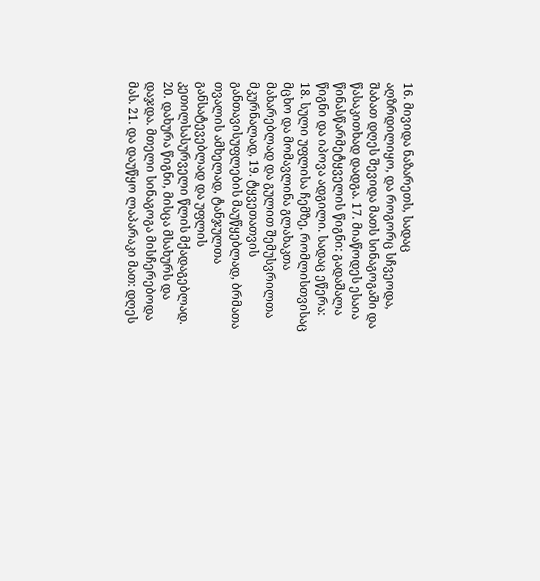16. მივიდა ნაზარეთს, სადაც აღზრდილიყო, და როგორც სჩვეოდა, შაბათ დღეს შევიდა მათს სინაგოგაში და წასაკითხად დადგა. 17. მიაწოდეს ესაია წინასწარმეტყველის წიგნი: გადაშალა წიგნი და იპოვა ადგილი. სადაც ეწერა: 18. სული უფლისა ჩემზე, რომლისთვისაც მცხო და მომავლინა გლახაკთა მახარებლად და გულით შემუსვრილთა მკურნალად, 19. ტყვეთათვის განთავისუფლების მაუწყებლად, ბრმათა თვალის ამხელად, ტანჯულთა განსატევებლად და უფლის კეთილსასურველი წლის მქადაგებლად. 20. დახურა წიგნი, მისცა მსახურს და დაჯდა. მთელი სინაგოგა მისჩერებოდა მას. 21. და დაუწყო ლაპარაკი მათ: დღეს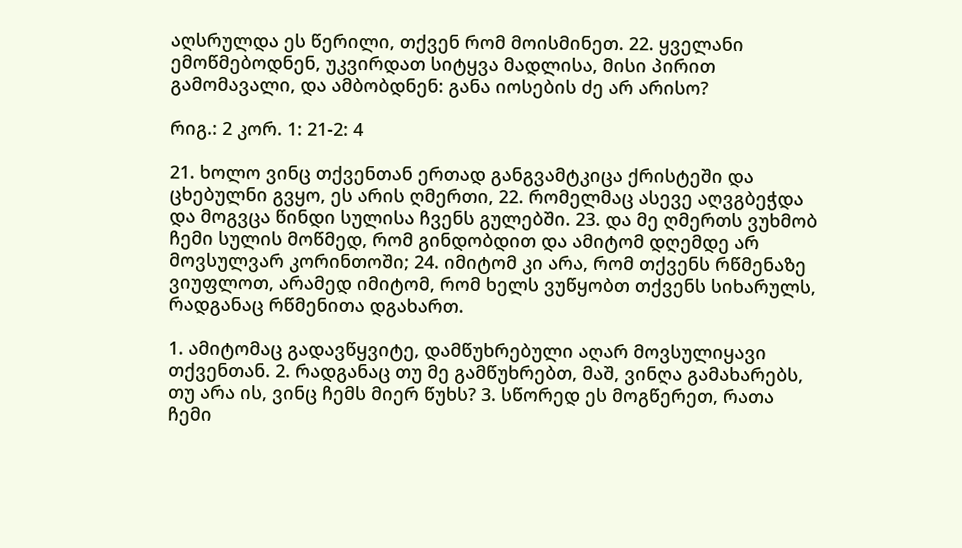აღსრულდა ეს წერილი, თქვენ რომ მოისმინეთ. 22. ყველანი ემოწმებოდნენ, უკვირდათ სიტყვა მადლისა, მისი პირით გამომავალი, და ამბობდნენ: განა იოსების ძე არ არისო?

რიგ.: 2 კორ. 1: 21-2: 4

21. ხოლო ვინც თქვენთან ერთად განგვამტკიცა ქრისტეში და ცხებულნი გვყო, ეს არის ღმერთი, 22. რომელმაც ასევე აღვგბეჭდა და მოგვცა წინდი სულისა ჩვენს გულებში. 23. და მე ღმერთს ვუხმობ ჩემი სულის მოწმედ, რომ გინდობდით და ამიტომ დღემდე არ მოვსულვარ კორინთოში; 24. იმიტომ კი არა, რომ თქვენს რწმენაზე ვიუფლოთ, არამედ იმიტომ, რომ ხელს ვუწყობთ თქვენს სიხარულს, რადგანაც რწმენითა დგახართ.

1. ამიტომაც გადავწყვიტე, დამწუხრებული აღარ მოვსულიყავი თქვენთან. 2. რადგანაც თუ მე გამწუხრებთ, მაშ, ვინღა გამახარებს, თუ არა ის, ვინც ჩემს მიერ წუხს? 3. სწორედ ეს მოგწერეთ, რათა ჩემი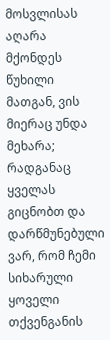მოსვლისას აღარა მქონდეს წუხილი მათგან, ვის მიერაც უნდა მეხარა; რადგანაც ყველას გიცნობთ და დარწმუნებული ვარ, რომ ჩემი სიხარული ყოველი თქვენგანის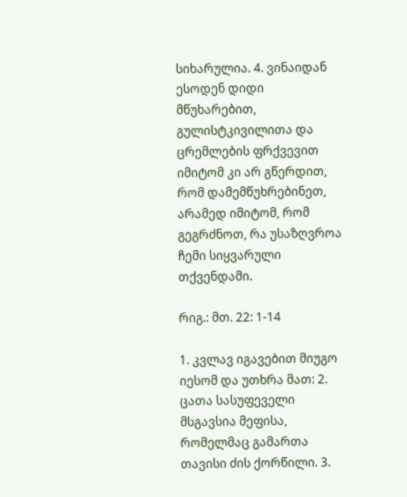სიხარულია. 4. ვინაიდან ესოდენ დიდი მწუხარებით, გულისტკივილითა და ცრემლების ფრქვევით იმიტომ კი არ გწერდით, რომ დამემწუხრებინეთ, არამედ იმიტომ, რომ გეგრძნოთ, რა უსაზღვროა ჩემი სიყვარული თქვენდამი.

რიგ.: მთ. 22: 1-14

1. კვლავ იგავებით მიუგო იესომ და უთხრა მათ: 2. ცათა სასუფეველი მსგავსია მეფისა, რომელმაც გამართა თავისი ძის ქორწილი. 3.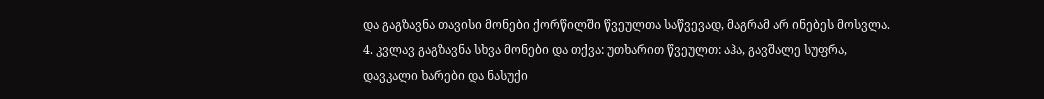და გაგზავნა თავისი მონები ქორწილში წვეულთა საწვევად, მაგრამ არ ინებეს მოსვლა. 4. კვლავ გაგზავნა სხვა მონები და თქვა: უთხარით წვეულთ: აჰა, გავშალე სუფრა, დავკალი ხარები და ნასუქი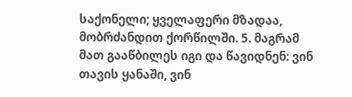საქონელი; ყველაფერი მზადაა, მობრძანდით ქორწილში. 5. მაგრამ მათ გააწბილეს იგი და წავიდნენ: ვინ თავის ყანაში, ვინ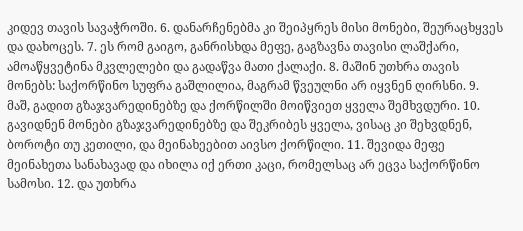კიდევ თავის სავაჭროში. 6. დანარჩენებმა კი შეიპყრეს მისი მონები, შეურაცხყვეს და დახოცეს. 7. ეს რომ გაიგო, განრისხდა მეფე, გაგზავნა თავისი ლაშქარი, ამოაწყვეტინა მკვლელები და გადაწვა მათი ქალაქი. 8. მაშინ უთხრა თავის მონებს: საქორწინო სუფრა გაშლილია, მაგრამ წვეულნი არ იყვნენ ღირსნი. 9. მაშ, გადით გზაჯვარედინებზე და ქორწილში მოიწვიეთ ყველა შემხვდური. 10. გავიდნენ მონები გზაჯვარედინებზე და შეკრიბეს ყველა, ვისაც კი შეხვდნენ, ბოროტი თუ კეთილი, და მეინახეებით აივსო ქორწილი. 11. შევიდა მეფე მეინახეთა სანახავად და იხილა იქ ერთი კაცი, რომელსაც არ ეცვა საქორწინო სამოსი. 12. და უთხრა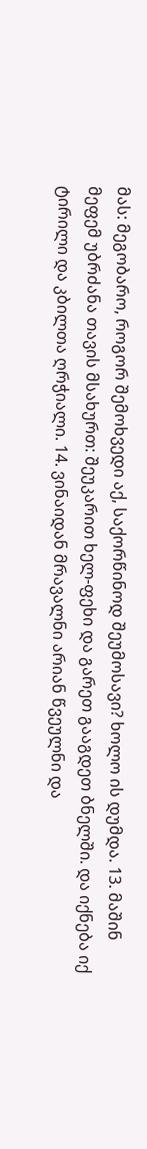მას: მეგობარო, როგორ შემოხვედი აქ, საქორწინოდ შეუმოსავი? ხოლო ის დუმდა. 13. მაშინ მეფემ უბრძანა თავის მსახურთ: შეუკარით ხელ-ფეხი და გარეთ გააგდეთ ბნელში. და იქნება იქ ტირილი და კბილთა ღრჭიალი. 14. ვინაიდან მრავალნი არიან წვეულნი და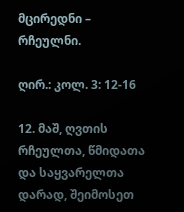მცირედნი – რჩეულნი.

ღირ.: კოლ. 3: 12-16

12. მაშ, ღვთის რჩეულთა, წმიდათა და საყვარელთა დარად, შეიმოსეთ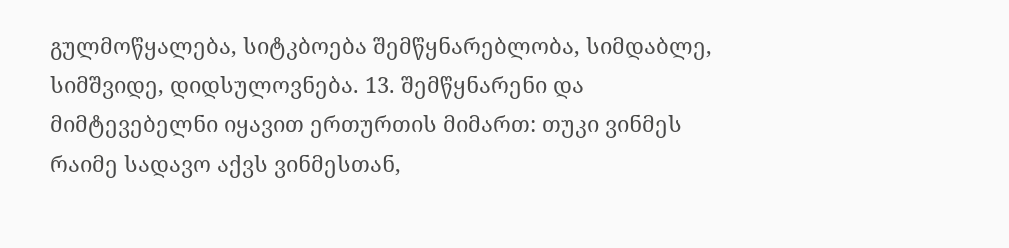გულმოწყალება, სიტკბოება შემწყნარებლობა, სიმდაბლე, სიმშვიდე, დიდსულოვნება. 13. შემწყნარენი და მიმტევებელნი იყავით ერთურთის მიმართ: თუკი ვინმეს რაიმე სადავო აქვს ვინმესთან,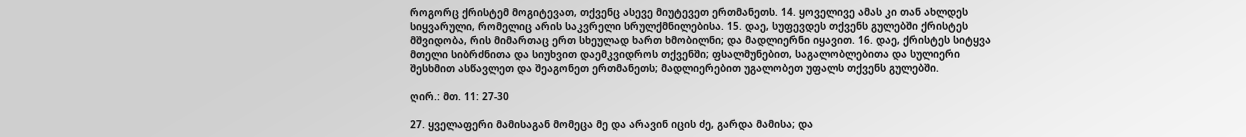როგორც ქრისტემ მოგიტევათ, თქვენც ასევე მიუტევეთ ერთმანეთს. 14. ყოველივე ამას კი თან ახლდეს სიყვარული, რომელიც არის საკვრელი სრულქმნილებისა. 15. დაე, სუფევდეს თქვენს გულებში ქრისტეს მშვიდობა, რის მიმართაც ერთ სხეულად ხართ ხმობილნი; და მადლიერნი იყავით. 16. დაე, ქრისტეს სიტყვა მთელი სიბრძნითა და სიუხვით დაემკვიდროს თქვენში; ფსალმუნებით, საგალობლებითა და სულიერი შესხმით ასწავლეთ და შეაგონეთ ერთმანეთს; მადლიერებით უგალობეთ უფალს თქვენს გულებში.

ღირ.: მთ. 11: 27-30

27. ყველაფერი მამისაგან მომეცა მე და არავინ იცის ძე, გარდა მამისა; და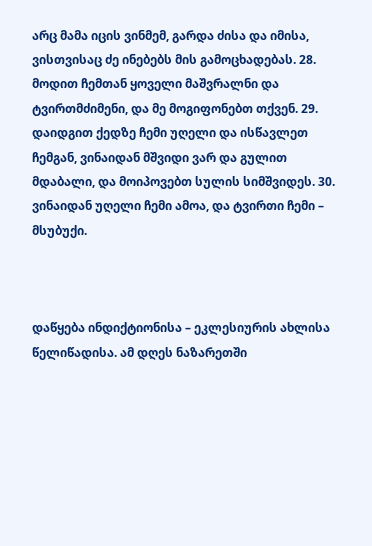არც მამა იცის ვინმემ, გარდა ძისა და იმისა, ვისთვისაც ძე ინებებს მის გამოცხადებას. 28. მოდით ჩემთან ყოველი მაშვრალნი და ტვირთმძიმენი, და მე მოგიფონებთ თქვენ. 29. დაიდგით ქედზე ჩემი უღელი და ისწავლეთ ჩემგან, ვინაიდან მშვიდი ვარ და გულით მდაბალი, და მოიპოვებთ სულის სიმშვიდეს. 30. ვინაიდან უღელი ჩემი ამოა, და ტვირთი ჩემი – მსუბუქი.



დაწყება ინდიქტიონისა – ეკლესიურის ახლისა წელიწადისა. ამ დღეს ნაზარეთში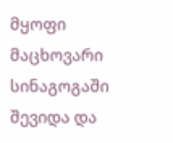მყოფი მაცხოვარი სინაგოგაში შევიდა და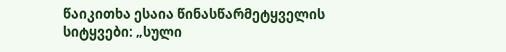წაიკითხა ესაია წინასწარმეტყველის სიტყვები: „სული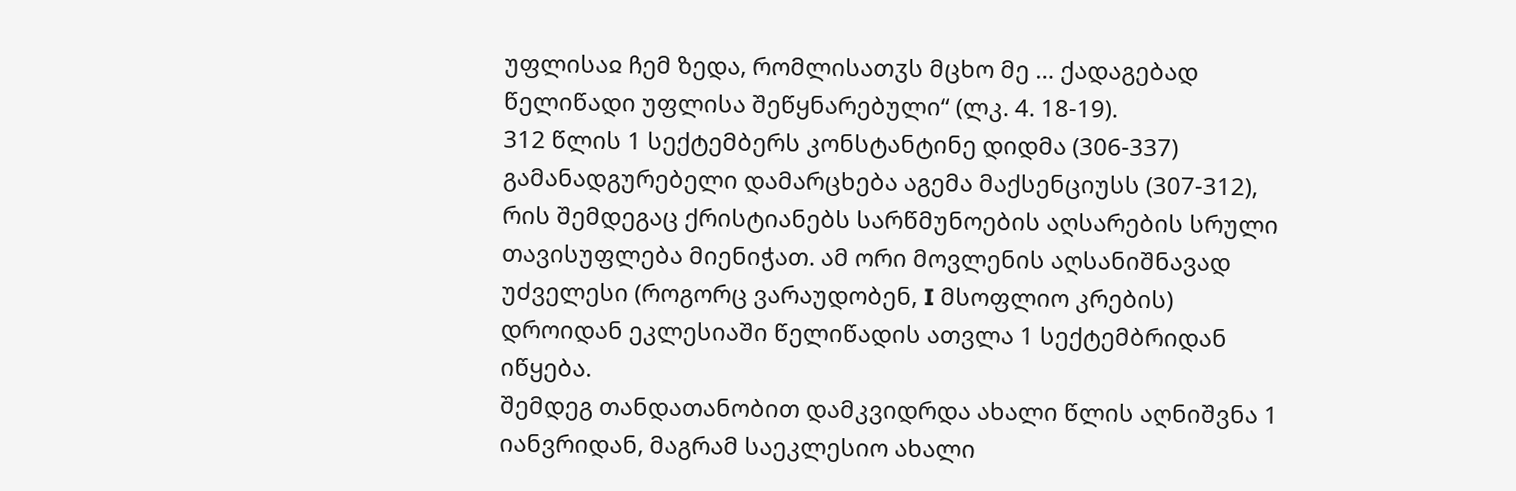უფლისაჲ ჩემ ზედა, რომლისათჳს მცხო მე … ქადაგებად წელიწადი უფლისა შეწყნარებული“ (ლკ. 4. 18-19).
312 წლის 1 სექტემბერს კონსტანტინე დიდმა (306-337) გამანადგურებელი დამარცხება აგემა მაქსენციუსს (307-312), რის შემდეგაც ქრისტიანებს სარწმუნოების აღსარების სრული თავისუფლება მიენიჭათ. ამ ორი მოვლენის აღსანიშნავად უძველესი (როგორც ვარაუდობენ, I მსოფლიო კრების) დროიდან ეკლესიაში წელიწადის ათვლა 1 სექტემბრიდან იწყება.
შემდეგ თანდათანობით დამკვიდრდა ახალი წლის აღნიშვნა 1 იანვრიდან, მაგრამ საეკლესიო ახალი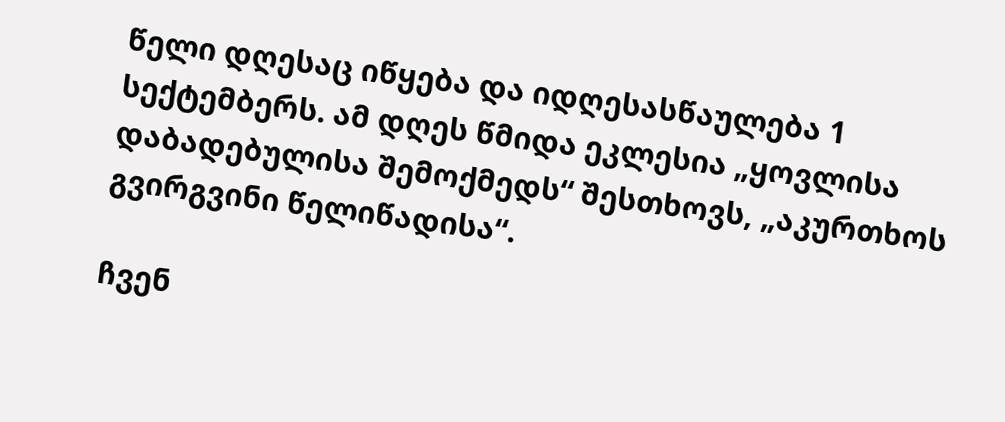წელი დღესაც იწყება და იდღესასწაულება 1 სექტემბერს. ამ დღეს წმიდა ეკლესია „ყოვლისა დაბადებულისა შემოქმედს“ შესთხოვს, „აკურთხოს გვირგვინი წელიწადისა“.

ჩვენ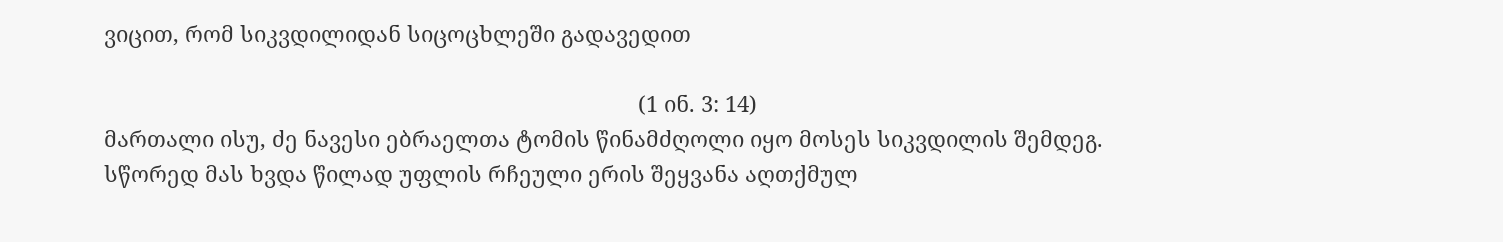ვიცით, რომ სიკვდილიდან სიცოცხლეში გადავედით

                                                                                         (1 ინ. 3: 14)
მართალი ისუ, ძე ნავესი ებრაელთა ტომის წინამძღოლი იყო მოსეს სიკვდილის შემდეგ. სწორედ მას ხვდა წილად უფლის რჩეული ერის შეყვანა აღთქმულ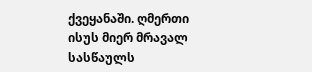ქვეყანაში. ღმერთი ისუს მიერ მრავალ სასწაულს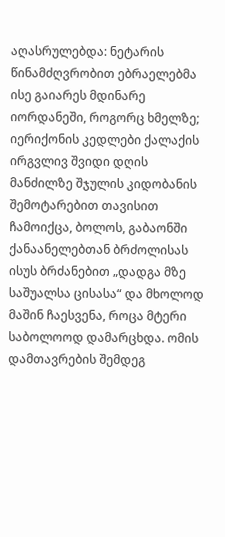აღასრულებდა: ნეტარის წინამძღვრობით ებრაელებმა ისე გაიარეს მდინარე იორდანეში, როგორც ხმელზე; იერიქონის კედლები ქალაქის ირგვლივ შვიდი დღის მანძილზე შჯულის კიდობანის შემოტარებით თავისით ჩამოიქცა, ბოლოს, გაბაონში ქანაანელებთან ბრძოლისას ისუს ბრძანებით „დადგა მზე საშუალსა ცისასა“ და მხოლოდ მაშინ ჩაესვენა, როცა მტერი საბოლოოდ დამარცხდა. ომის დამთავრების შემდეგ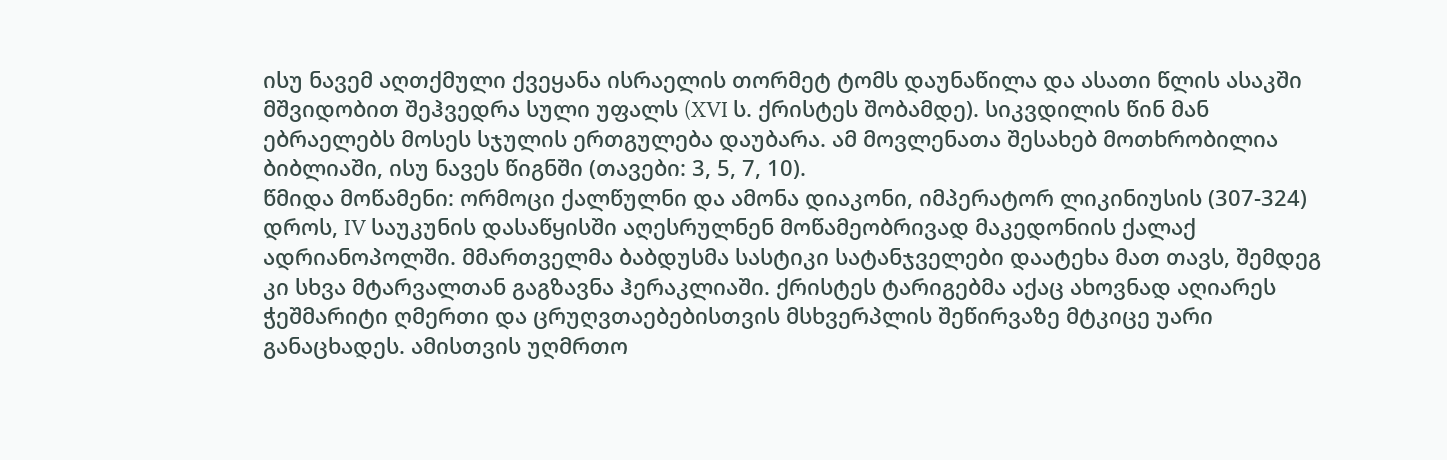ისუ ნავემ აღთქმული ქვეყანა ისრაელის თორმეტ ტომს დაუნაწილა და ასათი წლის ასაკში მშვიდობით შეჰვედრა სული უფალს (XVI ს. ქრისტეს შობამდე). სიკვდილის წინ მან ებრაელებს მოსეს სჯულის ერთგულება დაუბარა. ამ მოვლენათა შესახებ მოთხრობილია ბიბლიაში, ისუ ნავეს წიგნში (თავები: 3, 5, 7, 10).
წმიდა მოწამენი: ორმოცი ქალწულნი და ამონა დიაკონი, იმპერატორ ლიკინიუსის (307-324) დროს, IV საუკუნის დასაწყისში აღესრულნენ მოწამეობრივად მაკედონიის ქალაქ ადრიანოპოლში. მმართველმა ბაბდუსმა სასტიკი სატანჯველები დაატეხა მათ თავს, შემდეგ კი სხვა მტარვალთან გაგზავნა ჰერაკლიაში. ქრისტეს ტარიგებმა აქაც ახოვნად აღიარეს ჭეშმარიტი ღმერთი და ცრუღვთაებებისთვის მსხვერპლის შეწირვაზე მტკიცე უარი განაცხადეს. ამისთვის უღმრთო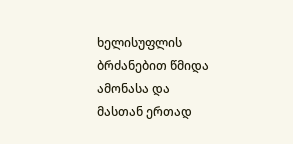ხელისუფლის ბრძანებით წმიდა ამონასა და მასთან ერთად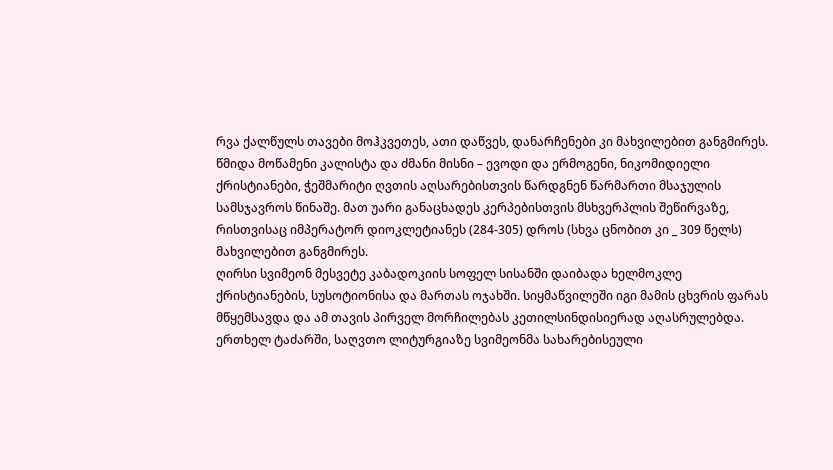რვა ქალწულს თავები მოჰკვეთეს, ათი დაწვეს, დანარჩენები კი მახვილებით განგმირეს.
წმიდა მოწამენი კალისტა და ძმანი მისნი – ევოდი და ერმოგენი, ნიკომიდიელი ქრისტიანები, ჭეშმარიტი ღვთის აღსარებისთვის წარდგნენ წარმართი მსაჯულის სამსჯავროს წინაშე. მათ უარი განაცხადეს კერპებისთვის მსხვერპლის შეწირვაზე, რისთვისაც იმპერატორ დიოკლეტიანეს (284-305) დროს (სხვა ცნობით კი _ 309 წელს) მახვილებით განგმირეს.
ღირსი სვიმეონ მესვეტე კაბადოკიის სოფელ სისანში დაიბადა ხელმოკლე ქრისტიანების, სუსოტიონისა და მართას ოჯახში. სიყმაწვილეში იგი მამის ცხვრის ფარას მწყემსავდა და ამ თავის პირველ მორჩილებას კეთილსინდისიერად აღასრულებდა. ერთხელ ტაძარში, საღვთო ლიტურგიაზე სვიმეონმა სახარებისეული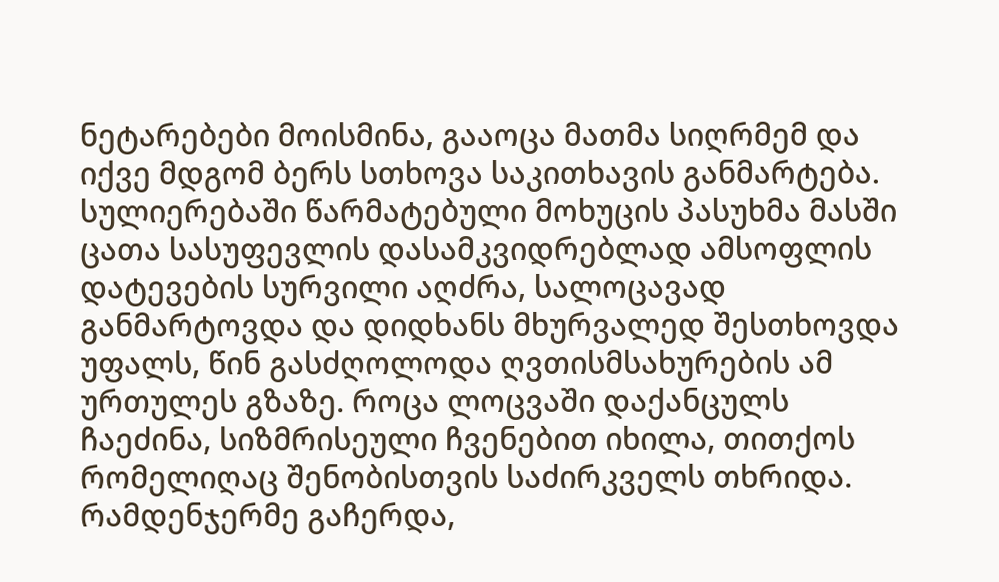ნეტარებები მოისმინა, გააოცა მათმა სიღრმემ და იქვე მდგომ ბერს სთხოვა საკითხავის განმარტება. სულიერებაში წარმატებული მოხუცის პასუხმა მასში ცათა სასუფევლის დასამკვიდრებლად ამსოფლის დატევების სურვილი აღძრა, სალოცავად განმარტოვდა და დიდხანს მხურვალედ შესთხოვდა უფალს, წინ გასძღოლოდა ღვთისმსახურების ამ ურთულეს გზაზე. როცა ლოცვაში დაქანცულს ჩაეძინა, სიზმრისეული ჩვენებით იხილა, თითქოს რომელიღაც შენობისთვის საძირკველს თხრიდა. რამდენჯერმე გაჩერდა,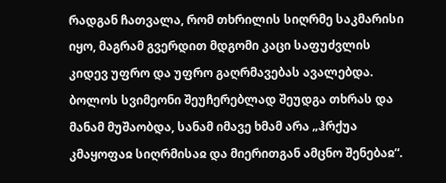რადგან ჩათვალა, რომ თხრილის სიღრმე საკმარისი იყო, მაგრამ გვერდით მდგომი კაცი საფუძვლის კიდევ უფრო და უფრო გაღრმავებას ავალებდა. ბოლოს სვიმეონი შეუჩერებლად შეუდგა თხრას და მანამ მუშაობდა, სანამ იმავე ხმამ არა „ჰრქუა კმაყოფაჲ სიღრმისაჲ და მიერითგან ამცნო შენებაჲ“.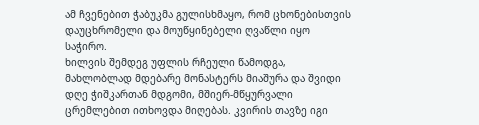ამ ჩვენებით ჭაბუკმა გულისხმაყო, რომ ცხონებისთვის დაუცხრომელი და მოუწყინებელი ღვაწლი იყო საჭირო.
ხილვის შემდეგ უფლის რჩეული წამოდგა, მახლობლად მდებარე მონასტერს მიაშურა და შვიდი დღე ჭიშკართან მდგომი, მშიერ-მწყურვალი ცრემლებით ითხოვდა მიღებას. კვირის თავზე იგი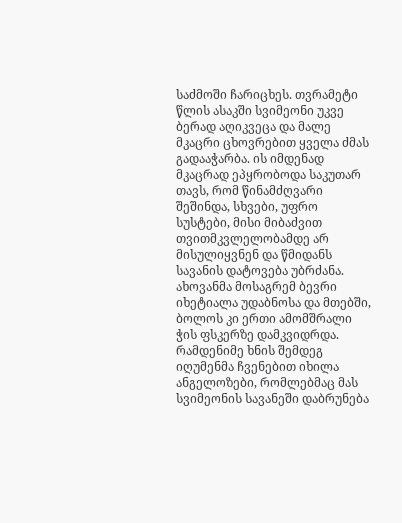საძმოში ჩარიცხეს. თვრამეტი წლის ასაკში სვიმეონი უკვე ბერად აღიკვეცა და მალე მკაცრი ცხოვრებით ყველა ძმას გადააჭარბა. ის იმდენად მკაცრად ეპყრობოდა საკუთარ თავს, რომ წინამძღვარი შეშინდა, სხვები, უფრო სუსტები, მისი მიბაძვით თვითმკვლელობამდე არ მისულიყვნენ და წმიდანს სავანის დატოვება უბრძანა. ახოვანმა მოსაგრემ ბევრი იხეტიალა უდაბნოსა და მთებში, ბოლოს კი ერთი ამომშრალი ჭის ფსკერზე დამკვიდრდა. რამდენიმე ხნის შემდეგ იღუმენმა ჩვენებით იხილა ანგელოზები, რომლებმაც მას სვიმეონის სავანეში დაბრუნება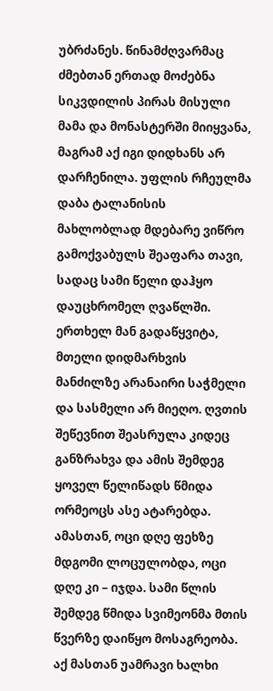უბრძანეს. წინამძღვარმაც ძმებთან ერთად მოძებნა სიკვდილის პირას მისული მამა და მონასტერში მიიყვანა, მაგრამ აქ იგი დიდხანს არ დარჩენილა. უფლის რჩეულმა დაბა ტალანისის მახლობლად მდებარე ვიწრო გამოქვაბულს შეაფარა თავი, სადაც სამი წელი დაჰყო დაუცხრომელ ღვაწლში. ერთხელ მან გადაწყვიტა, მთელი დიდმარხვის მანძილზე არანაირი საჭმელი და სასმელი არ მიეღო. ღვთის შეწევნით შეასრულა კიდეც განზრახვა და ამის შემდეგ ყოველ წელიწადს წმიდა ორმეოცს ასე ატარებდა. ამასთან, ოცი დღე ფეხზე მდგომი ლოცულობდა, ოცი დღე კი – იჯდა. სამი წლის შემდეგ წმიდა სვიმეონმა მთის წვერზე დაიწყო მოსაგრეობა. აქ მასთან უამრავი ხალხი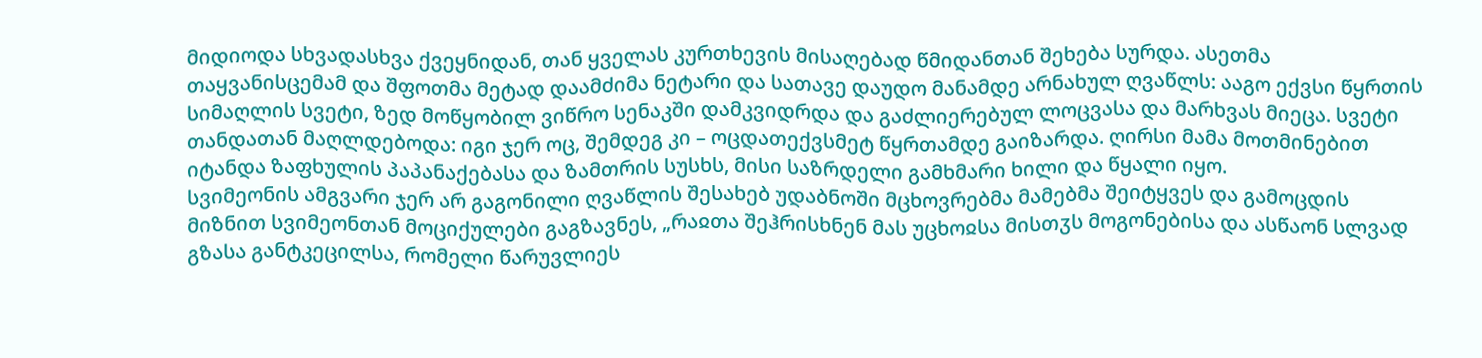მიდიოდა სხვადასხვა ქვეყნიდან, თან ყველას კურთხევის მისაღებად წმიდანთან შეხება სურდა. ასეთმა თაყვანისცემამ და შფოთმა მეტად დაამძიმა ნეტარი და სათავე დაუდო მანამდე არნახულ ღვაწლს: ააგო ექვსი წყრთის სიმაღლის სვეტი, ზედ მოწყობილ ვიწრო სენაკში დამკვიდრდა და გაძლიერებულ ლოცვასა და მარხვას მიეცა. სვეტი თანდათან მაღლდებოდა: იგი ჯერ ოც, შემდეგ კი – ოცდათექვსმეტ წყრთამდე გაიზარდა. ღირსი მამა მოთმინებით იტანდა ზაფხულის პაპანაქებასა და ზამთრის სუსხს, მისი საზრდელი გამხმარი ხილი და წყალი იყო.
სვიმეონის ამგვარი ჯერ არ გაგონილი ღვაწლის შესახებ უდაბნოში მცხოვრებმა მამებმა შეიტყვეს და გამოცდის მიზნით სვიმეონთან მოციქულები გაგზავნეს, „რაჲთა შეჰრისხნენ მას უცხოჲსა მისთჳს მოგონებისა და ასწაონ სლვად გზასა განტკეცილსა, რომელი წარუვლიეს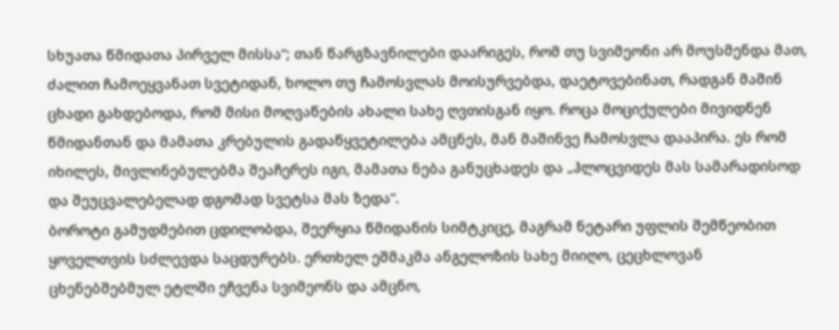სხუათა წმიდათა პირველ მისსა“; თან წარგზავნილები დაარიგეს, რომ თუ სვიმეონი არ მოუსმენდა მათ, ძალით ჩამოეყვანათ სვეტიდან, ხოლო თუ ჩამოსვლას მოისურვებდა, დაეტოვებინათ, რადგან მაშინ ცხადი გახდებოდა, რომ მისი მოღვაწების ახალი სახე ღვთისგან იყო. როცა მოციქულები მივიდნენ წმიდანთან და მამათა კრებულის გადაწყვეტილება ამცნეს, მან მაშინვე ჩამოსვლა დააპირა. ეს რომ იხილეს, მივლინებულებმა შეაჩერეს იგი, მამათა ნება განუცხადეს და „ჰლოცვიდეს მას სამარადისოდ და შეუცვალებელად დგომად სვეტსა მას ზედა“.
ბოროტი გამუდმებით ცდილობდა, შეერყია წმიდანის სიმტკიცე, მაგრამ ნეტარი უფლის შემწეობით ყოველთვის სძლევდა საცდურებს. ერთხელ ეშმაკმა ანგელოზის სახე მიიღო, ცეცხლოვან ცხენებშებმულ ეტლში ეჩვენა სვიმეონს და ამცნო,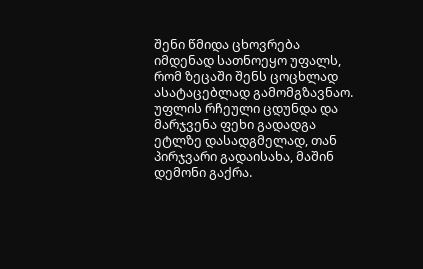შენი წმიდა ცხოვრება იმდენად სათნოეყო უფალს, რომ ზეცაში შენს ცოცხლად ასატაცებლად გამომგზავნაო. უფლის რჩეული ცდუნდა და მარჯვენა ფეხი გადადგა ეტლზე დასადგმელად, თან პირჯვარი გადაისახა, მაშინ დემონი გაქრა.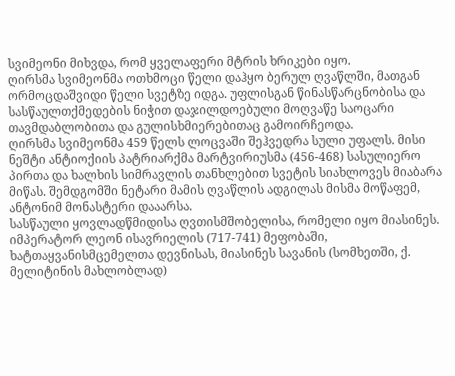სვიმეონი მიხვდა, რომ ყველაფერი მტრის ხრიკები იყო.
ღირსმა სვიმეონმა ოთხმოცი წელი დაჰყო ბერულ ღვაწლში, მათგან ორმოცდაშვიდი წელი სვეტზე იდგა. უფლისგან წინასწარცნობისა და სასწაულთქმედების ნიჭით დაჯილდოებული მოღვაწე საოცარი თავმდაბლობითა და გულისხმიერებითაც გამოირჩეოდა.
ღირსმა სვიმეონმა 459 წელს ლოცვაში შეჰვედრა სული უფალს. მისი ნეშტი ანტიოქიის პატრიარქმა მარტვირიუსმა (456-468) სასულიერო პირთა და ხალხის სიმრავლის თანხლებით სვეტის სიახლოვეს მიაბარა მიწას. შემდგომში ნეტარი მამის ღვაწლის ადგილას მისმა მოწაფემ, ანტონიმ მონასტერი დააარსა.
სასწაული ყოვლადწმიდისა ღვთისმშობელისა, რომელი იყო მიასინეს. იმპერატორ ლეონ ისავრიელის (717-741) მეფობაში, ხატთაყვანისმცემელთა დევნისას, მიასინეს სავანის (სომხეთში, ქ. მელიტინის მახლობლად)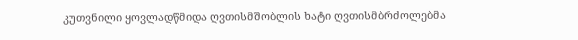კუთვნილი ყოვლადწმიდა ღვთისმშობლის ხატი ღვთისმბრძოლებმა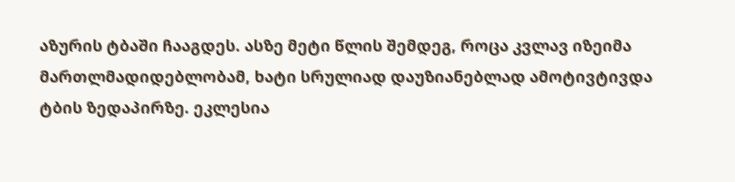აზურის ტბაში ჩააგდეს. ასზე მეტი წლის შემდეგ, როცა კვლავ იზეიმა მართლმადიდებლობამ, ხატი სრულიად დაუზიანებლად ამოტივტივდა ტბის ზედაპირზე. ეკლესია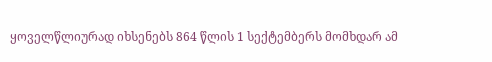ყოველწლიურად იხსენებს 864 წლის 1 სექტემბერს მომხდარ ამ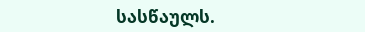სასწაულს.